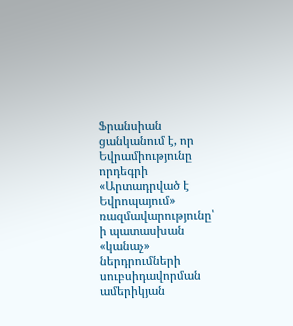Ֆրանսիան ցանկանում է, որ Եվրամիությունը որդեգրի «Արտադրված է Եվրոպայում» ռազմավարությունը՝ ի պատասխան «կանաչ» ներդրումների սուբսիդավորման ամերիկյան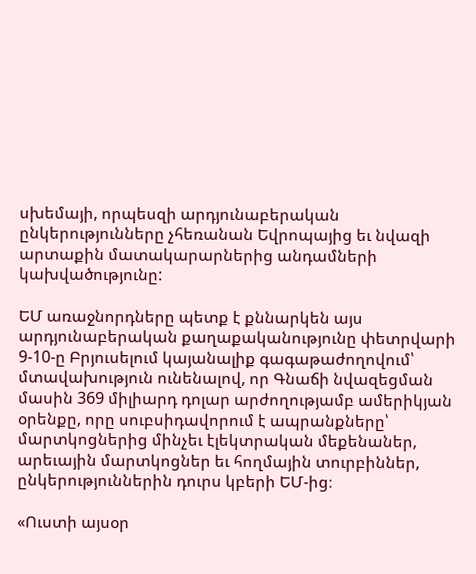սխեմայի, որպեսզի արդյունաբերական ընկերությունները չհեռանան Եվրոպայից եւ նվազի արտաքին մատակարարներից անդամների կախվածությունը:

ԵՄ առաջնորդները պետք է քննարկեն այս արդյունաբերական քաղաքականությունը փետրվարի 9-10-ը Բրյուսելում կայանալիք գագաթաժողովում՝ մտավախություն ունենալով, որ Գնաճի նվազեցման մասին 369 միլիարդ դոլար արժողությամբ ամերիկյան օրենքը, որը սուբսիդավորում է ապրանքները՝ մարտկոցներից մինչեւ էլեկտրական մեքենաներ, արեւային մարտկոցներ եւ հողմային տուրբիններ, ընկերություններին դուրս կբերի ԵՄ-ից։

«Ուստի այսօր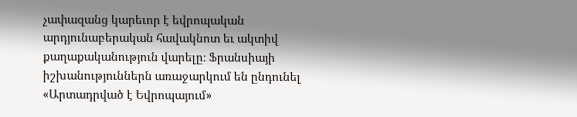չափազանց կարեւոր է եվրոպական արդյունաբերական հավակնոտ եւ ակտիվ քաղաքականություն վարելը։ Ֆրանսիայի իշխանություններն առաջարկում են ընդունել «Արտադրված է Եվրոպայում»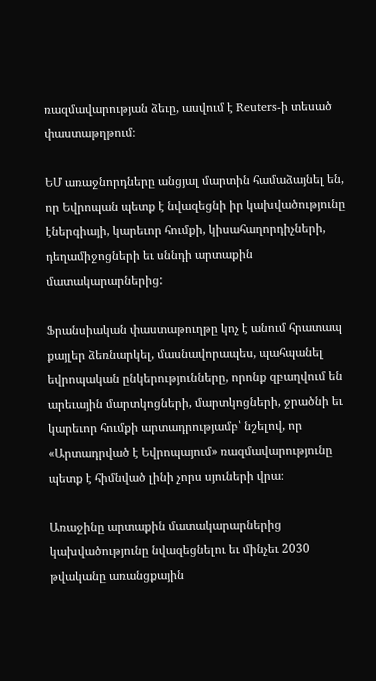ռազմավարության ձեւը, ասվում է Reuters-ի տեսած փաստաթղթում։

ԵՄ առաջնորդները անցյալ մարտին համաձայնել են, որ Եվրոպան պետք է նվազեցնի իր կախվածությունը էներգիայի, կարեւոր հումքի, կիսահաղորդիչների, դեղամիջոցների եւ սննդի արտաքին մատակարարներից:

Ֆրանսիական փաստաթուղթը կոչ է անում հրատապ քայլեր ձեռնարկել, մասնավորապես, պահպանել եվրոպական ընկերությունները, որոնք զբաղվում են արեւային մարտկոցների, մարտկոցների, ջրածնի եւ կարեւոր հումքի արտադրությամբ՝ նշելով, որ «Արտադրված է Եվրոպայում» ռազմավարությունը պետք է հիմնված լինի չորս սյուների վրա։

Առաջինը արտաքին մատակարարներից կախվածությունը նվազեցնելու եւ մինչեւ 2030 թվականը առանցքային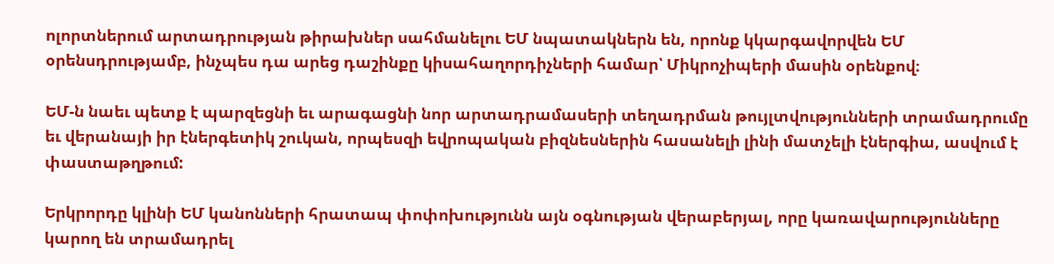ոլորտներում արտադրության թիրախներ սահմանելու ԵՄ նպատակներն են, որոնք կկարգավորվեն ԵՄ օրենսդրությամբ, ինչպես դա արեց դաշինքը կիսահաղորդիչների համար՝ Միկրոչիպերի մասին օրենքով։

ԵՄ-ն նաեւ պետք է պարզեցնի եւ արագացնի նոր արտադրամասերի տեղադրման թույլտվությունների տրամադրումը եւ վերանայի իր էներգետիկ շուկան, որպեսզի եվրոպական բիզնեսներին հասանելի լինի մատչելի էներգիա, ասվում է փաստաթղթում:

Երկրորդը կլինի ԵՄ կանոնների հրատապ փոփոխությունն այն օգնության վերաբերյալ, որը կառավարությունները կարող են տրամադրել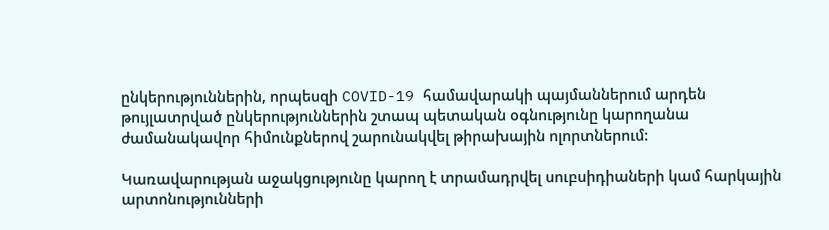ընկերություններին, որպեսզի COVID-19 համավարակի պայմաններում արդեն թույլատրված ընկերություններին շտապ պետական օգնությունը կարողանա ժամանակավոր հիմունքներով շարունակվել թիրախային ոլորտներում:

Կառավարության աջակցությունը կարող է տրամադրվել սուբսիդիաների կամ հարկային արտոնությունների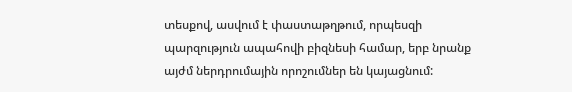տեսքով, ասվում է փաստաթղթում, որպեսզի պարզություն ապահովի բիզնեսի համար, երբ նրանք այժմ ներդրումային որոշումներ են կայացնում: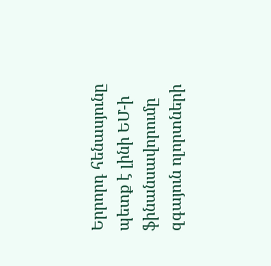Երրորդ հենասյունը պետք է լինի ԵՄ-ի ֆինանսավորումը զգայուն ոլորտների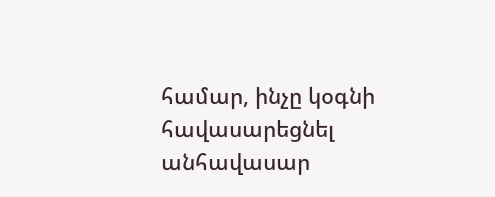համար, ինչը կօգնի հավասարեցնել անհավասար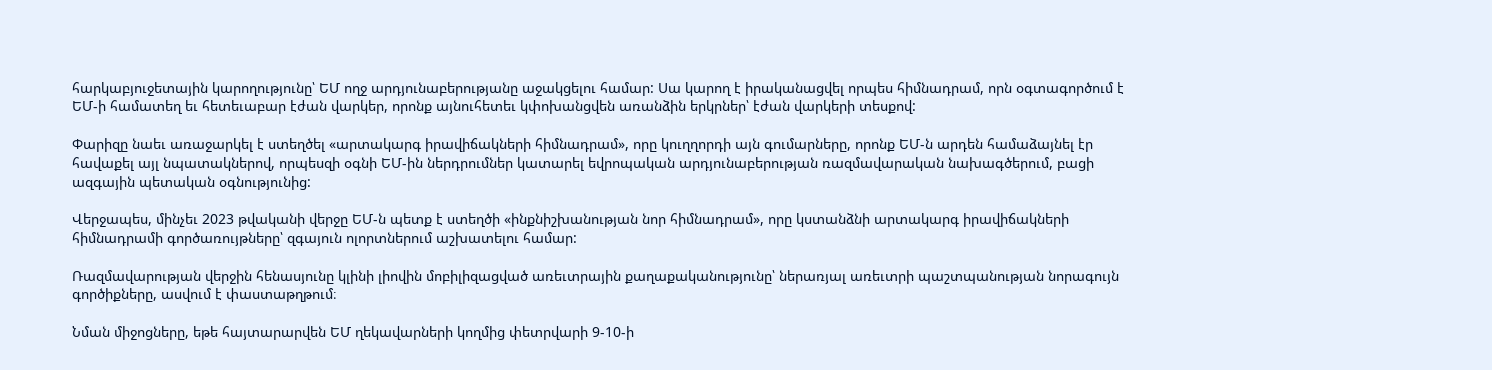հարկաբյուջետային կարողությունը՝ ԵՄ ողջ արդյունաբերությանը աջակցելու համար: Սա կարող է իրականացվել որպես հիմնադրամ, որն օգտագործում է ԵՄ-ի համատեղ եւ հետեւաբար էժան վարկեր, որոնք այնուհետեւ կփոխանցվեն առանձին երկրներ՝ էժան վարկերի տեսքով:

Փարիզը նաեւ առաջարկել է ստեղծել «արտակարգ իրավիճակների հիմնադրամ», որը կուղղորդի այն գումարները, որոնք ԵՄ-ն արդեն համաձայնել էր հավաքել այլ նպատակներով, որպեսզի օգնի ԵՄ-ին ներդրումներ կատարել եվրոպական արդյունաբերության ռազմավարական նախագծերում, բացի ազգային պետական օգնությունից:

Վերջապես, մինչեւ 2023 թվականի վերջը ԵՄ-ն պետք է ստեղծի «ինքնիշխանության նոր հիմնադրամ», որը կստանձնի արտակարգ իրավիճակների հիմնադրամի գործառույթները՝ զգայուն ոլորտներում աշխատելու համար:

Ռազմավարության վերջին հենասյունը կլինի լիովին մոբիլիզացված առեւտրային քաղաքականությունը՝ ներառյալ առեւտրի պաշտպանության նորագույն գործիքները, ասվում է փաստաթղթում։

Նման միջոցները, եթե հայտարարվեն ԵՄ ղեկավարների կողմից փետրվարի 9-10-ի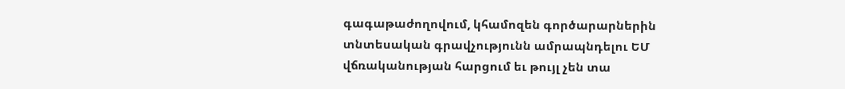գագաթաժողովում, կհամոզեն գործարարներին տնտեսական գրավչությունն ամրապնդելու ԵՄ վճռականության հարցում եւ թույլ չեն տա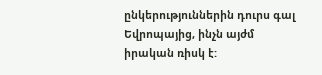ընկերություններին դուրս գալ Եվրոպայից, ինչն այժմ իրական ռիսկ է: